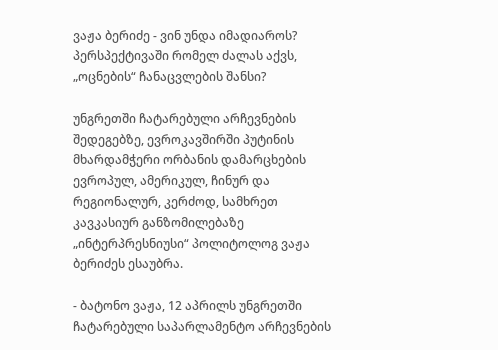ვაჟა ბერიძე - ვინ უნდა იმადიაროს? პერსპექტივაში რომელ ძალას აქვს, „ოცნების“ ჩანაცვლების შანსი?

უნგრეთში ჩატარებული არჩევნების შედეგებზე, ევროკავშირში პუტინის მხარდამჭერი ორბანის დამარცხების ევროპულ, ამერიკულ, ჩინურ და რეგიონალურ, კერძოდ, სამხრეთ კავკასიურ განზომილებაზე „ინტერპრესნიუსი“ პოლიტოლოგ ვაჟა ბერიძეს ესაუბრა.

- ბატონო ვაჟა, 12 აპრილს უნგრეთში ჩატარებული საპარლამენტო არჩევნების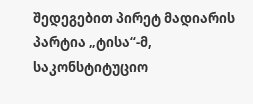შედეგებით პირეტ მადიარის პარტია „ტისა“-მ, საკონსტიტუციო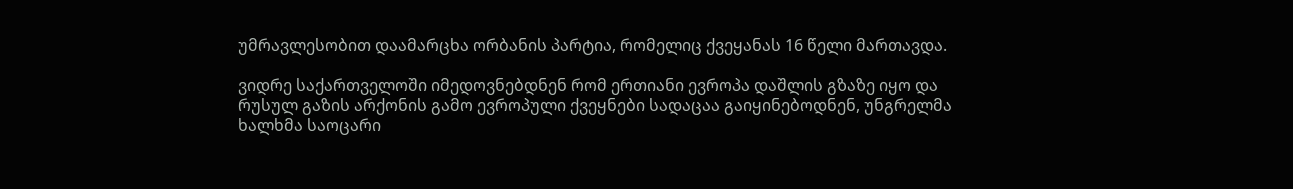უმრავლესობით დაამარცხა ორბანის პარტია, რომელიც ქვეყანას 16 წელი მართავდა.

ვიდრე საქართველოში იმედოვნებდნენ რომ ერთიანი ევროპა დაშლის გზაზე იყო და რუსულ გაზის არქონის გამო ევროპული ქვეყნები სადაცაა გაიყინებოდნენ, უნგრელმა ხალხმა საოცარი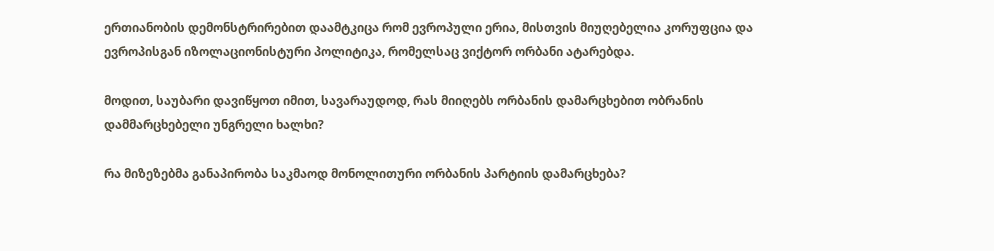ერთიანობის დემონსტრირებით დაამტკიცა რომ ევროპული ერია, მისთვის მიუღებელია კორუფცია და ევროპისგან იზოლაციონისტური პოლიტიკა, რომელსაც ვიქტორ ორბანი ატარებდა.

მოდით, საუბარი დავიწყოთ იმით, სავარაუდოდ, რას მიიღებს ორბანის დამარცხებით ობრანის დამმარცხებელი უნგრელი ხალხი?

რა მიზეზებმა განაპირობა საკმაოდ მონოლითური ორბანის პარტიის დამარცხება?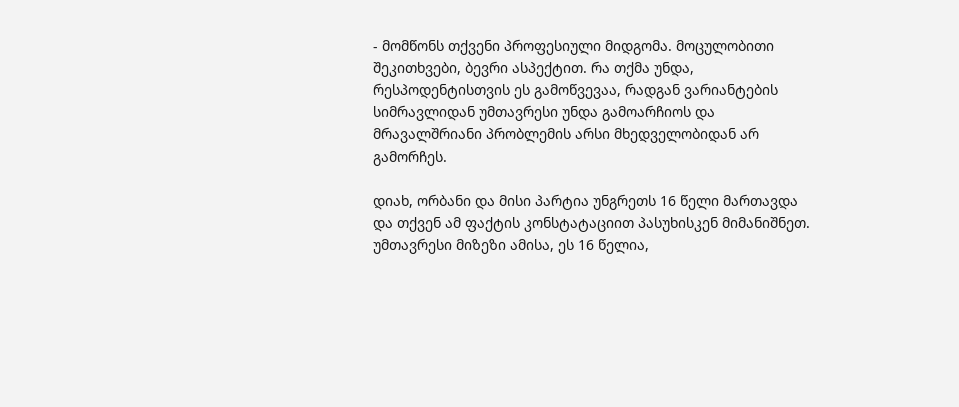- მომწონს თქვენი პროფესიული მიდგომა. მოცულობითი შეკითხვები, ბევრი ასპექტით. რა თქმა უნდა, რესპოდენტისთვის ეს გამოწვევაა, რადგან ვარიანტების სიმრავლიდან უმთავრესი უნდა გამოარჩიოს და მრავალშრიანი პრობლემის არსი მხედველობიდან არ გამორჩეს.

დიახ, ორბანი და მისი პარტია უნგრეთს 16 წელი მართავდა და თქვენ ამ ფაქტის კონსტატაციით პასუხისკენ მიმანიშნეთ. უმთავრესი მიზეზი ამისა, ეს 16 წელია,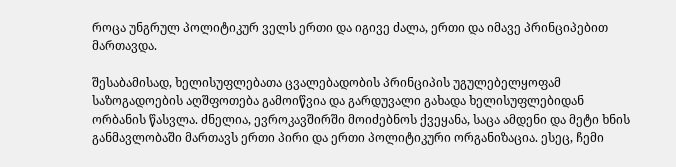როცა უნგრულ პოლიტიკურ ველს ერთი და იგივე ძალა, ერთი და იმავე პრინციპებით მართავდა.

შესაბამისად, ხელისუფლებათა ცვალებადობის პრინციპის უგულებელყოფამ საზოგადოების აღშფოთება გამოიწვია და გარდუვალი გახადა ხელისუფლებიდან ორბანის წასვლა. ძნელია, ევროკავშირში მოიძებნოს ქვეყანა, საცა ამდენი და მეტი ხნის განმავლობაში მართავს ერთი პირი და ერთი პოლიტიკური ორგანიზაცია. ესეც, ჩემი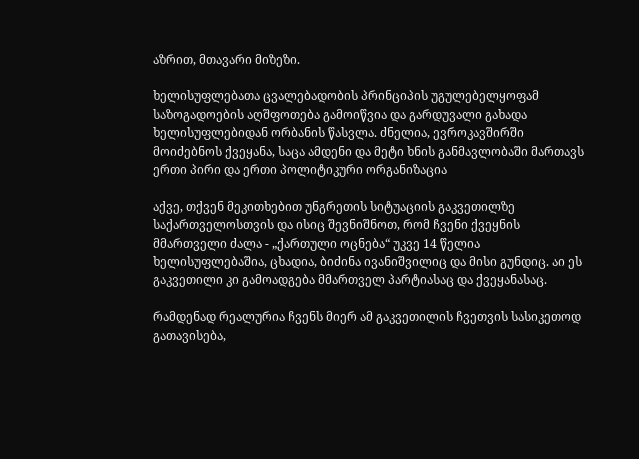აზრით, მთავარი მიზეზი.

ხელისუფლებათა ცვალებადობის პრინციპის უგულებელყოფამ საზოგადოების აღშფოთება გამოიწვია და გარდუვალი გახადა ხელისუფლებიდან ორბანის წასვლა. ძნელია, ევროკავშირში მოიძებნოს ქვეყანა, საცა ამდენი და მეტი ხნის განმავლობაში მართავს ერთი პირი და ერთი პოლიტიკური ორგანიზაცია

აქვე, თქვენ მეკითხებით უნგრეთის სიტუაციის გაკვეთილზე საქართველოსთვის და ისიც შევნიშნოთ, რომ ჩვენი ქვეყნის მმართველი ძალა - „ქართული ოცნება“ უკვე 14 წელია ხელისუფლებაშია, ცხადია, ბიძინა ივანიშვილიც და მისი გუნდიც. აი ეს გაკვეთილი კი გამოადგება მმართველ პარტიასაც და ქვეყანასაც.

რამდენად რეალურია ჩვენს მიერ ამ გაკვეთილის ჩვეთვის სასიკეთოდ გათავისება,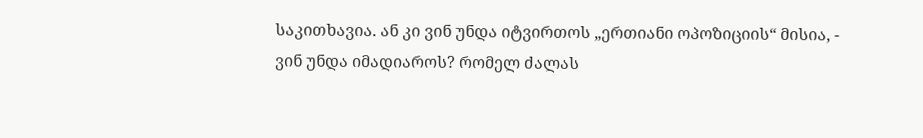საკითხავია. ან კი ვინ უნდა იტვირთოს „ერთიანი ოპოზიციის“ მისია, - ვინ უნდა იმადიაროს? რომელ ძალას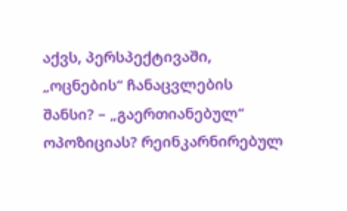აქვს, პერსპექტივაში, „ოცნების“ ჩანაცვლების შანსი? – „გაერთიანებულ“ ოპოზიციას? რეინკარნირებულ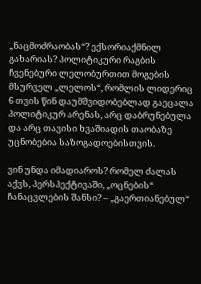„ნაცმოძრაობას“? ექსორიაქმნილ გახარიას? პოლიტიკური რაგბის ჩვენებური ლელობურთით მოგების მსურველ „ლელოს“, რომლის ლიდერიც 6 თვის წინ დაუმშვიდობებლად გაეცალა პოლიტიკურ არენას, არც დაბრუნებულა და არც თავისი ხვაშიადის თაობაზე უცნობებია საზოგადოებისთვის.

ვინ უნდა იმადიაროს? რომელ ძალას აქვს, პერსპექტივაში, „ოცნების“ ჩანაცვლების შანსი? – „გაერთიანებულ“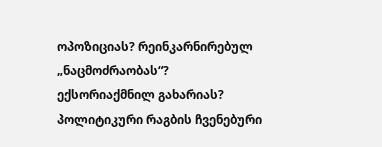ოპოზიციას? რეინკარნირებულ „ნაცმოძრაობას“? ექსორიაქმნილ გახარიას? პოლიტიკური რაგბის ჩვენებური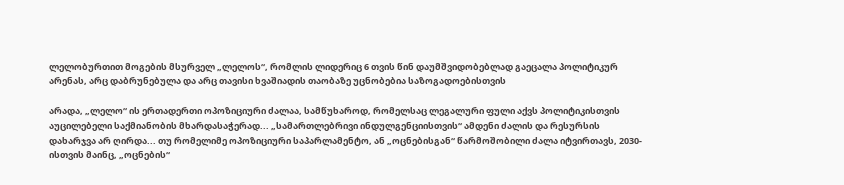ლელობურთით მოგების მსურველ „ლელოს“, რომლის ლიდერიც 6 თვის წინ დაუმშვიდობებლად გაეცალა პოლიტიკურ არენას, არც დაბრუნებულა და არც თავისი ხვაშიადის თაობაზე უცნობებია საზოგადოებისთვის

არადა, „ლელო“ ის ერთადერთი ოპოზიციური ძალაა, სამწუხაროდ, რომელსაც ლეგალური ფული აქვს პოლიტიკისთვის აუცილებელი საქმიანობის მხარდასაჭერად... „სამართლებრივი ინდულგენციისთვის“ ამდენი ძალის და რესურსის დახარჯვა არ ღირდა... თუ რომელიმე ოპოზიციური საპარლამენტო, ან „ოცნებისგან“ წარმოშობილი ძალა იტვირთავს, 2030-ისთვის მაინც, „ოცნების“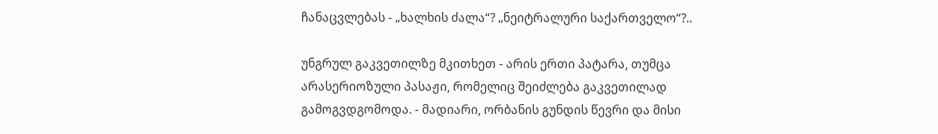ჩანაცვლებას - „ხალხის ძალა“? „ნეიტრალური საქართველო“?..

უნგრულ გაკვეთილზე მკითხეთ - არის ერთი პატარა, თუმცა არასერიოზული პასაჟი, რომელიც შეიძლება გაკვეთილად გამოგვდგომოდა. - მადიარი, ორბანის გუნდის წევრი და მისი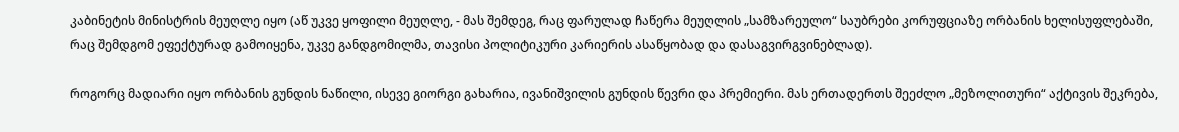კაბინეტის მინისტრის მეუღლე იყო (აწ უკვე ყოფილი მეუღლე, - მას შემდეგ, რაც ფარულად ჩაწერა მეუღლის „სამზარეულო“ საუბრები კორუფციაზე ორბანის ხელისუფლებაში, რაც შემდგომ ეფექტურად გამოიყენა, უკვე განდგომილმა, თავისი პოლიტიკური კარიერის ასაწყობად და დასაგვირგვინებლად).

როგორც მადიარი იყო ორბანის გუნდის ნაწილი, ისევე გიორგი გახარია, ივანიშვილის გუნდის წევრი და პრემიერი. მას ერთადერთს შეეძლო „მეზოლითური“ აქტივის შეკრება,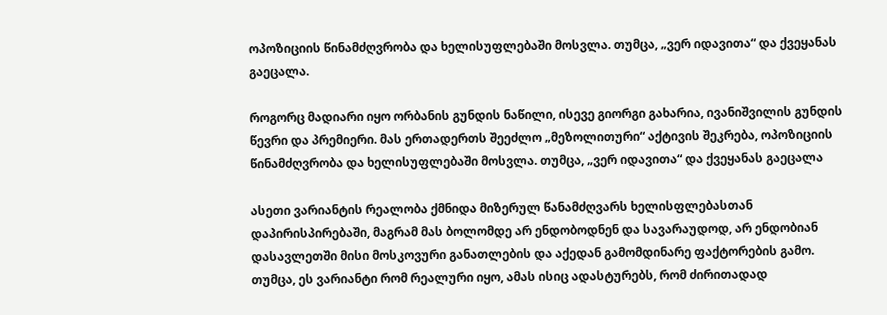ოპოზიციის წინამძღვრობა და ხელისუფლებაში მოსვლა. თუმცა, „ვერ იდავითა“ და ქვეყანას გაეცალა.

როგორც მადიარი იყო ორბანის გუნდის ნაწილი, ისევე გიორგი გახარია, ივანიშვილის გუნდის წევრი და პრემიერი. მას ერთადერთს შეეძლო „მეზოლითური“ აქტივის შეკრება, ოპოზიციის წინამძღვრობა და ხელისუფლებაში მოსვლა. თუმცა, „ვერ იდავითა“ და ქვეყანას გაეცალა

ასეთი ვარიანტის რეალობა ქმნიდა მიზერულ წანამძღვარს ხელისფლებასთან დაპირისპირებაში, მაგრამ მას ბოლომდე არ ენდობოდნენ და სავარაუდოდ, არ ენდობიან დასავლეთში მისი მოსკოვური განათლების და აქედან გამომდინარე ფაქტორების გამო. თუმცა, ეს ვარიანტი რომ რეალური იყო, ამას ისიც ადასტურებს, რომ ძირითადად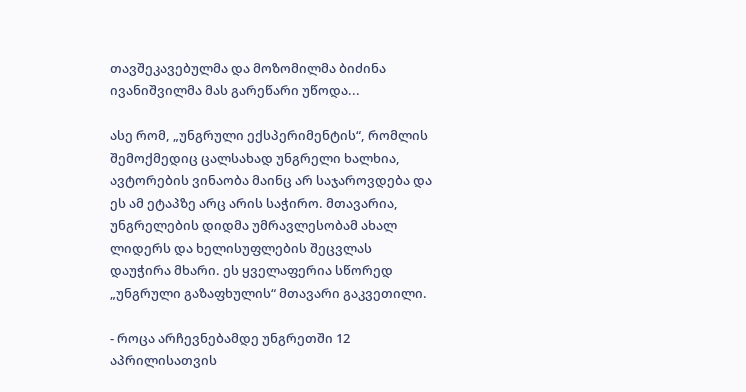თავშეკავებულმა და მოზომილმა ბიძინა ივანიშვილმა მას გარეწარი უწოდა...

ასე რომ, „უნგრული ექსპერიმენტის“, რომლის შემოქმედიც ცალსახად უნგრელი ხალხია, ავტორების ვინაობა მაინც არ საჯაროვდება და ეს ამ ეტაპზე არც არის საჭირო. მთავარია, უნგრელების დიდმა უმრავლესობამ ახალ ლიდერს და ხელისუფლების შეცვლას დაუჭირა მხარი. ეს ყველაფერია სწორედ „უნგრული გაზაფხულის“ მთავარი გაკვეთილი.

- როცა არჩევნებამდე უნგრეთში 12 აპრილისათვის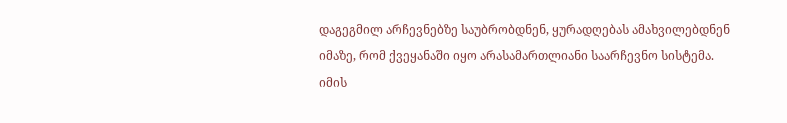დაგეგმილ არჩევნებზე საუბრობდნენ, ყურადღებას ამახვილებდნენ იმაზე, რომ ქვეყანაში იყო არასამართლიანი საარჩევნო სისტემა. იმის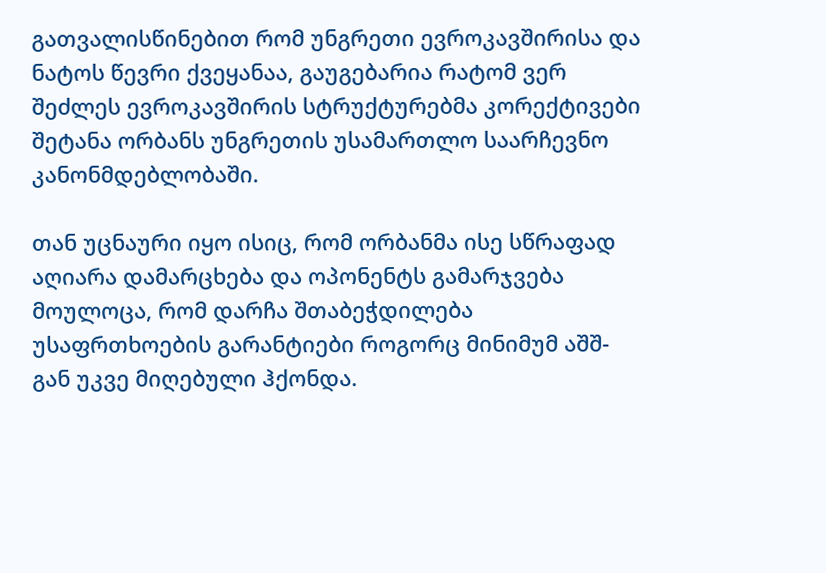გათვალისწინებით რომ უნგრეთი ევროკავშირისა და ნატოს წევრი ქვეყანაა, გაუგებარია რატომ ვერ შეძლეს ევროკავშირის სტრუქტურებმა კორექტივები შეტანა ორბანს უნგრეთის უსამართლო საარჩევნო კანონმდებლობაში.

თან უცნაური იყო ისიც, რომ ორბანმა ისე სწრაფად აღიარა დამარცხება და ოპონენტს გამარჯვება მოულოცა, რომ დარჩა შთაბეჭდილება უსაფრთხოების გარანტიები როგორც მინიმუმ აშშ-გან უკვე მიღებული ჰქონდა.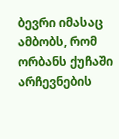ბევრი იმასაც ამბობს, რომ ორბანს ქუჩაში არჩევნების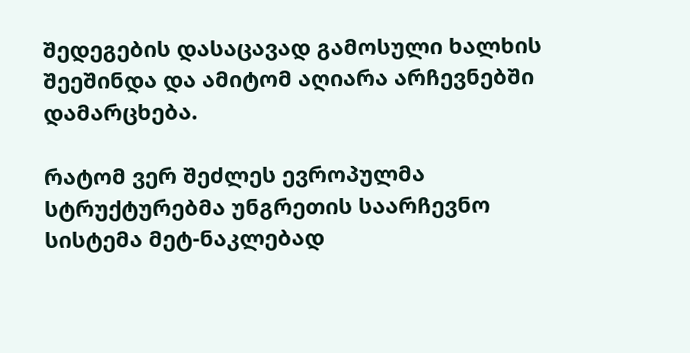შედეგების დასაცავად გამოსული ხალხის შეეშინდა და ამიტომ აღიარა არჩევნებში დამარცხება.

რატომ ვერ შეძლეს ევროპულმა სტრუქტურებმა უნგრეთის საარჩევნო სისტემა მეტ-ნაკლებად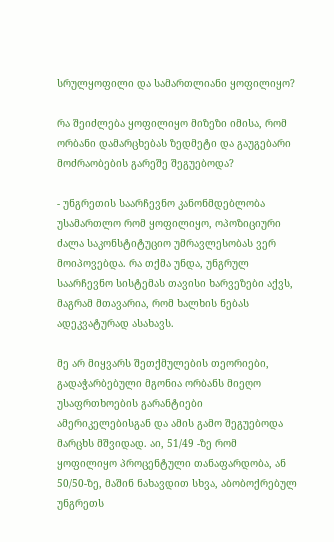სრულყოფილი და სამართლიანი ყოფილიყო?

რა შეიძლება ყოფილიყო მიზეზი იმისა, რომ ორბანი დამარცხებას ზედმეტი და გაუგებარი მოძრაობების გარეშე შეგუებოდა?

- უნგრეთის საარჩევნო კანონმდებლობა უსამართლო რომ ყოფილიყო, ოპოზიციური ძალა საკონსტიტუციო უმრავლესობას ვერ მოიპოვებდა. რა თქმა უნდა, უნგრულ საარჩევნო სისტემას თავისი ხარვეზები აქვს, მაგრამ მთავარია, რომ ხალხის ნებას ადეკვატურად ასახავს.

მე არ მიყვარს შეთქმულების თეორიები, გადაჭარბებული მგონია ორბანს მიეღო უსაფრთხოების გარანტიები ამერიკელებისგან და ამის გამო შეგუებოდა მარცხს მშვიდად. აი, 51/49 -ზე რომ ყოფილიყო პროცენტული თანაფარდობა, ან 50/50-ზე, მაშინ ნახავდით სხვა, აბობოქრებულ უნგრეთს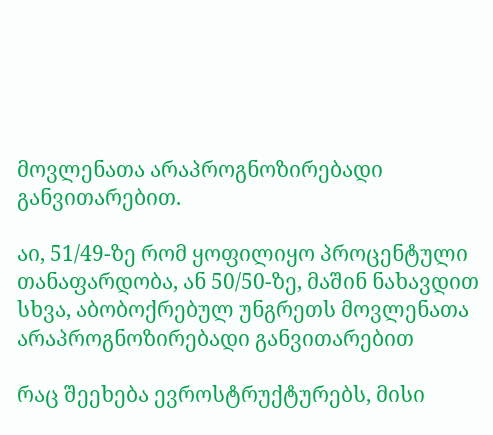მოვლენათა არაპროგნოზირებადი განვითარებით.

აი, 51/49-ზე რომ ყოფილიყო პროცენტული თანაფარდობა, ან 50/50-ზე, მაშინ ნახავდით სხვა, აბობოქრებულ უნგრეთს მოვლენათა არაპროგნოზირებადი განვითარებით

რაც შეეხება ევროსტრუქტურებს, მისი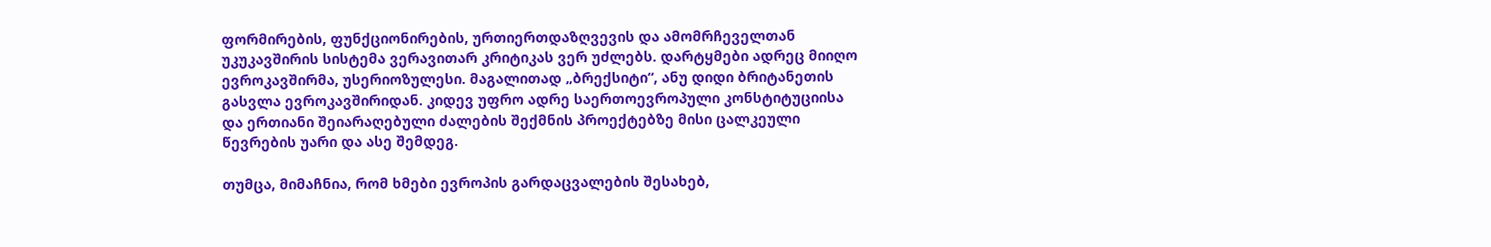ფორმირების, ფუნქციონირების, ურთიერთდაზღვევის და ამომრჩეველთან უკუკავშირის სისტემა ვერავითარ კრიტიკას ვერ უძლებს. დარტყმები ადრეც მიიღო ევროკავშირმა, უსერიოზულესი. მაგალითად „ბრექსიტი“, ანუ დიდი ბრიტანეთის გასვლა ევროკავშირიდან. კიდევ უფრო ადრე საერთოევროპული კონსტიტუციისა და ერთიანი შეიარაღებული ძალების შექმნის პროექტებზე მისი ცალკეული წევრების უარი და ასე შემდეგ.

თუმცა, მიმაჩნია, რომ ხმები ევროპის გარდაცვალების შესახებ,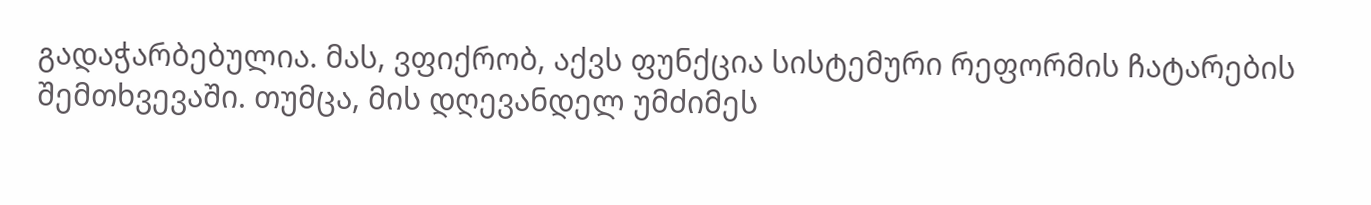გადაჭარბებულია. მას, ვფიქრობ, აქვს ფუნქცია სისტემური რეფორმის ჩატარების შემთხვევაში. თუმცა, მის დღევანდელ უმძიმეს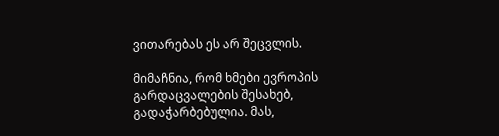ვითარებას ეს არ შეცვლის.

მიმაჩნია, რომ ხმები ევროპის გარდაცვალების შესახებ, გადაჭარბებულია. მას,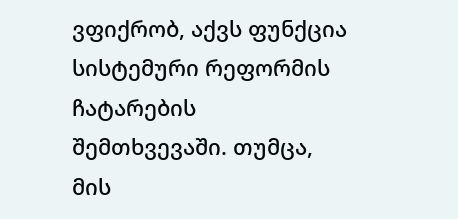ვფიქრობ, აქვს ფუნქცია სისტემური რეფორმის ჩატარების შემთხვევაში. თუმცა, მის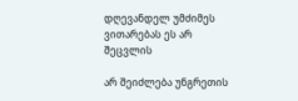დღევანდელ უმძიმეს ვითარებას ეს არ შეცვლის

არ შეიძლება უნგრეთის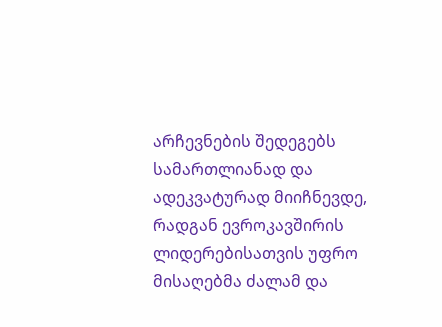არჩევნების შედეგებს სამართლიანად და ადეკვატურად მიიჩნევდე, რადგან ევროკავშირის ლიდერებისათვის უფრო მისაღებმა ძალამ და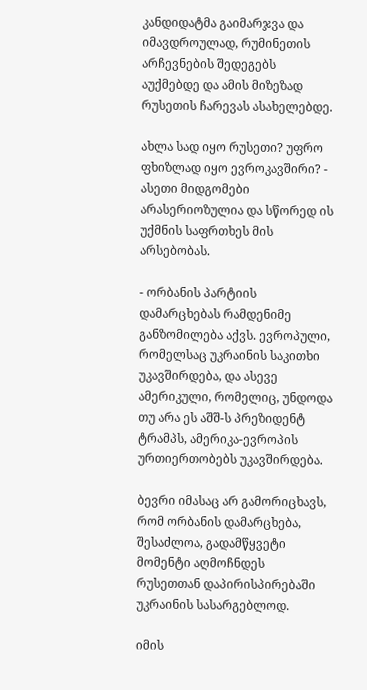კანდიდატმა გაიმარჯვა და იმავდროულად, რუმინეთის არჩევნების შედეგებს აუქმებდე და ამის მიზეზად რუსეთის ჩარევას ასახელებდე.

ახლა სად იყო რუსეთი? უფრო ფხიზლად იყო ევროკავშირი? - ასეთი მიდგომები არასერიოზულია და სწორედ ის უქმნის საფრთხეს მის არსებობას.

- ორბანის პარტიის დამარცხებას რამდენიმე განზომილება აქვს. ევროპული, რომელსაც უკრაინის საკითხი უკავშირდება, და ასევე ამერიკული, რომელიც, უნდოდა თუ არა ეს აშშ-ს პრეზიდენტ ტრამპს, ამერიკა-ევროპის ურთიერთობებს უკავშირდება.

ბევრი იმასაც არ გამორიცხავს, რომ ორბანის დამარცხება, შესაძლოა, გადამწყვეტი მომენტი აღმოჩნდეს რუსეთთან დაპირისპირებაში უკრაინის სასარგებლოდ.

იმის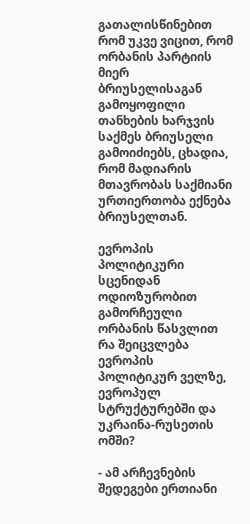გათალისწინებით რომ უკვე ვიცით, რომ ორბანის პარტიის მიერ ბრიუსელისაგან გამოყოფილი თანხების ხარჯვის საქმეს ბრიუსელი გამოიძიებს, ცხადია, რომ მადიარის მთავრობას საქმიანი ურთიერთობა ექნება ბრიუსელთან.

ევროპის პოლიტიკური სცენიდან ოდიოზურობით გამორჩეული ორბანის წასვლით რა შეიცვლება ევროპის პოლიტიკურ ველზე, ევროპულ სტრუქტურებში და უკრაინა-რუსეთის ომში?

- ამ არჩევნების შედეგები ერთიანი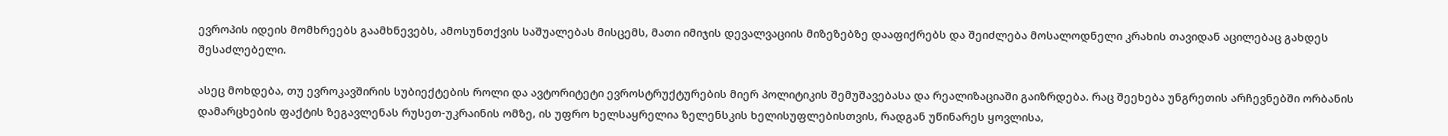ევროპის იდეის მომხრეებს გაამხნევებს, ამოსუნთქვის საშუალებას მისცემს, მათი იმიჯის დევალვაციის მიზეზებზე დააფიქრებს და შეიძლება მოსალოდნელი კრახის თავიდან აცილებაც გახდეს შესაძლებელი.

ასეც მოხდება, თუ ევროკავშირის სუბიექტების როლი და ავტორიტეტი ევროსტრუქტურების მიერ პოლიტიკის შემუშავებასა და რეალიზაციაში გაიზრდება. რაც შეეხება უნგრეთის არჩევნებში ორბანის დამარცხების ფაქტის ზეგავლენას რუსეთ-უკრაინის ომზე, ის უფრო ხელსაყრელია ზელენსკის ხელისუფლებისთვის, რადგან უწინარეს ყოვლისა,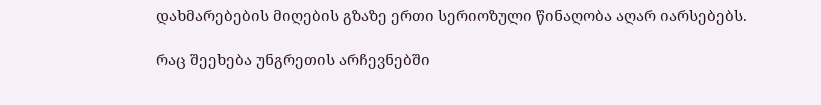დახმარებების მიღების გზაზე ერთი სერიოზული წინაღობა აღარ იარსებებს.

რაც შეეხება უნგრეთის არჩევნებში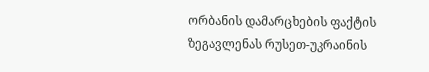ორბანის დამარცხების ფაქტის ზეგავლენას რუსეთ-უკრაინის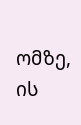ომზე, ის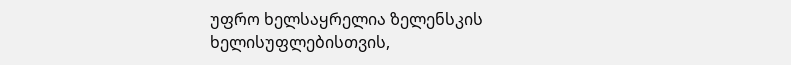უფრო ხელსაყრელია ზელენსკის ხელისუფლებისთვის,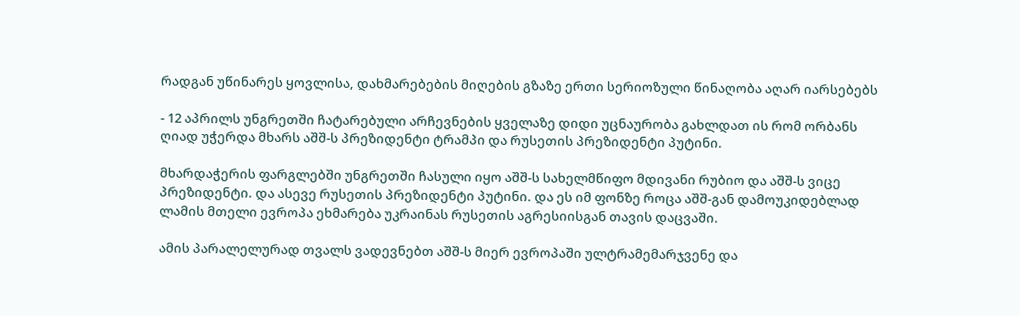რადგან უწინარეს ყოვლისა, დახმარებების მიღების გზაზე ერთი სერიოზული წინაღობა აღარ იარსებებს

- 12 აპრილს უნგრეთში ჩატარებული არჩევნების ყველაზე დიდი უცნაურობა გახლდათ ის რომ ორბანს ღიად უჭერდა მხარს აშშ-ს პრეზიდენტი ტრამპი და რუსეთის პრეზიდენტი პუტინი.

მხარდაჭერის ფარგლებში უნგრეთში ჩასული იყო აშშ-ს სახელმწიფო მდივანი რუბიო და აშშ-ს ვიცე პრეზიდენტი. და ასევე რუსეთის პრეზიდენტი პუტინი. და ეს იმ ფონზე როცა აშშ-გან დამოუკიდებლად ლამის მთელი ევროპა ეხმარება უკრაინას რუსეთის აგრესიისგან თავის დაცვაში.

ამის პარალელურად თვალს ვადევნებთ აშშ-ს მიერ ევროპაში ულტრამემარჯვენე და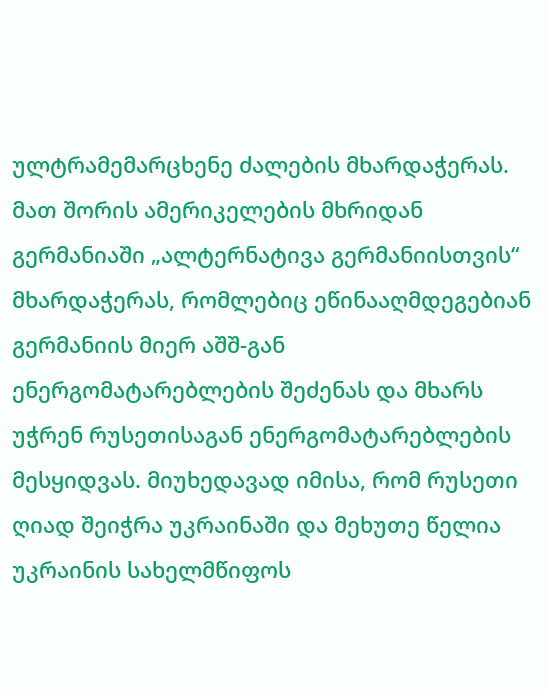ულტრამემარცხენე ძალების მხარდაჭერას. მათ შორის ამერიკელების მხრიდან გერმანიაში „ალტერნატივა გერმანიისთვის“ მხარდაჭერას, რომლებიც ეწინააღმდეგებიან გერმანიის მიერ აშშ-გან ენერგომატარებლების შეძენას და მხარს უჭრენ რუსეთისაგან ენერგომატარებლების მესყიდვას. მიუხედავად იმისა, რომ რუსეთი ღიად შეიჭრა უკრაინაში და მეხუთე წელია უკრაინის სახელმწიფოს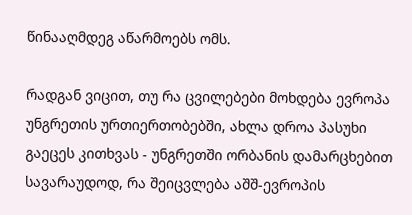წინააღმდეგ აწარმოებს ომს.

რადგან ვიცით, თუ რა ცვილებები მოხდება ევროპა უნგრეთის ურთიერთობებში, ახლა დროა პასუხი გაეცეს კითხვას - უნგრეთში ორბანის დამარცხებით სავარაუდოდ, რა შეიცვლება აშშ-ევროპის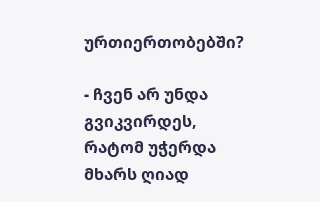ურთიერთობებში?

- ჩვენ არ უნდა გვიკვირდეს, რატომ უჭერდა მხარს ღიად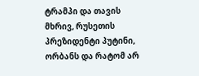ტრამპი და თავის მხრივ, რუსეთის პრეზიდენტი პუტინი, ორბანს და რატომ არ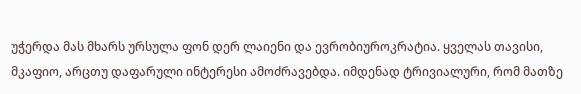უჭერდა მას მხარს ურსულა ფონ დერ ლაიენი და ევრობიუროკრატია. ყველას თავისი, მკაფიო, არცთუ დაფარული ინტერესი ამოძრავებდა. იმდენად ტრივიალური, რომ მათზე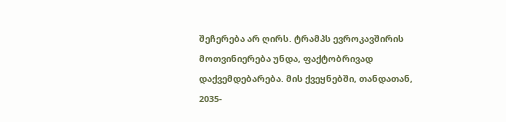შეჩერება არ ღირს. ტრამპს ევროკავშირის მოთვინიერება უნდა, ფაქტობრივად დაქვემდებარება. მის ქვეყნებში, თანდათან, 2035-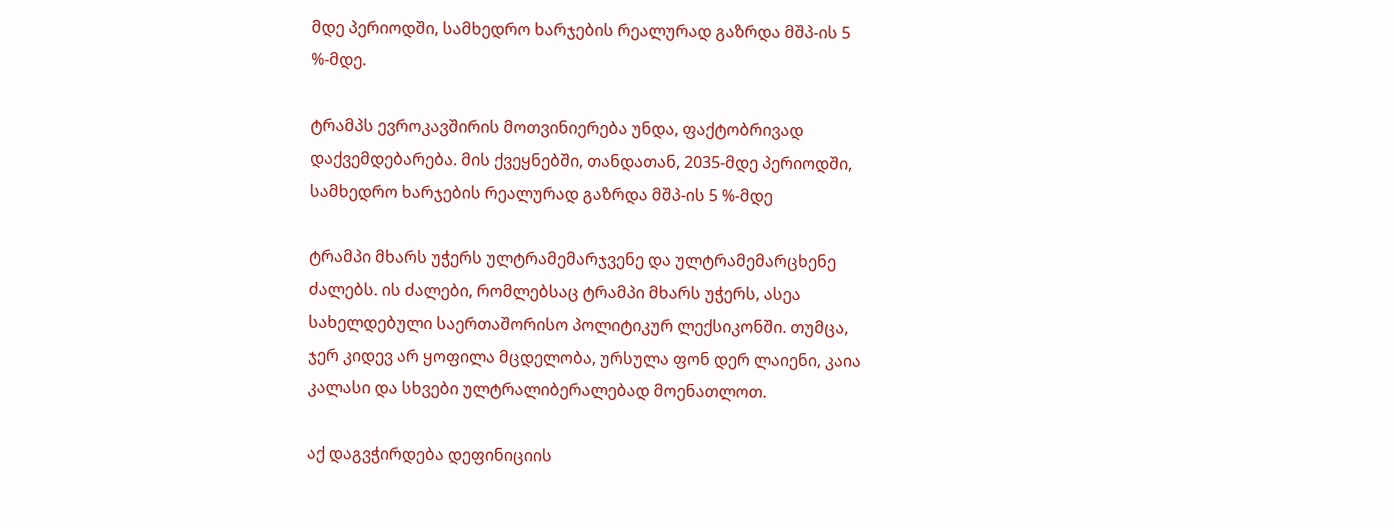მდე პერიოდში, სამხედრო ხარჯების რეალურად გაზრდა მშპ-ის 5 %-მდე.

ტრამპს ევროკავშირის მოთვინიერება უნდა, ფაქტობრივად დაქვემდებარება. მის ქვეყნებში, თანდათან, 2035-მდე პერიოდში, სამხედრო ხარჯების რეალურად გაზრდა მშპ-ის 5 %-მდე

ტრამპი მხარს უჭერს ულტრამემარჯვენე და ულტრამემარცხენე ძალებს. ის ძალები, რომლებსაც ტრამპი მხარს უჭერს, ასეა სახელდებული საერთაშორისო პოლიტიკურ ლექსიკონში. თუმცა, ჯერ კიდევ არ ყოფილა მცდელობა, ურსულა ფონ დერ ლაიენი, კაია კალასი და სხვები ულტრალიბერალებად მოენათლოთ.

აქ დაგვჭირდება დეფინიციის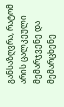განსაზღვრა, რატომ არის ცალკეული მემარჯვენე და მემარცხენე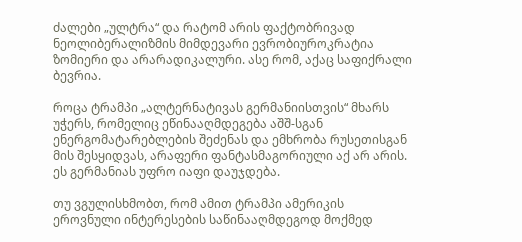ძალები „ულტრა“ და რატომ არის ფაქტობრივად ნეოლიბერალიზმის მიმდევარი ევრობიუროკრატია ზომიერი და არარადიკალური. ასე რომ, აქაც საფიქრალი ბევრია.

როცა ტრამპი „ალტერნატივას გერმანიისთვის“ მხარს უჭერს, რომელიც ეწინააღმდეგება აშშ-სგან ენერგომატარებლების შეძენას და ემხრობა რუსეთისგან მის შესყიდვას, არაფერი ფანტასმაგორიული აქ არ არის. ეს გერმანიას უფრო იაფი დაუჯდება.

თუ ვგულისხმობთ, რომ ამით ტრამპი ამერიკის ეროვნული ინტერესების საწინააღმდეგოდ მოქმედ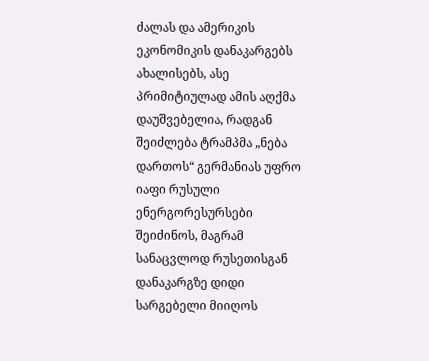ძალას და ამერიკის ეკონომიკის დანაკარგებს ახალისებს, ასე პრიმიტიულად ამის აღქმა დაუშვებელია, რადგან შეიძლება ტრამპმა „ნება დართოს“ გერმანიას უფრო იაფი რუსული ენერგორესურსები შეიძინოს, მაგრამ სანაცვლოდ რუსეთისგან დანაკარგზე დიდი სარგებელი მიიღოს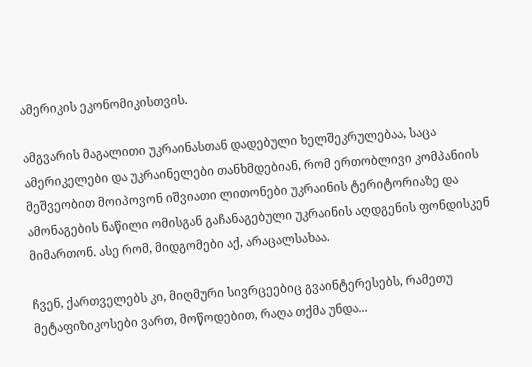ამერიკის ეკონომიკისთვის.

ამგვარის მაგალითი უკრაინასთან დადებული ხელშეკრულებაა, საცა ამერიკელები და უკრაინელები თანხმდებიან, რომ ერთობლივი კომპანიის მეშვეობით მოიპოვონ იშვიათი ლითონები უკრაინის ტერიტორიაზე და ამონაგების ნაწილი ომისგან გაჩანაგებული უკრაინის აღდგენის ფონდისკენ მიმართონ. ასე რომ, მიდგომები აქ, არაცალსახაა.

ჩვენ, ქართველებს კი, მიღმური სივრცეებიც გვაინტერესებს, რამეთუ მეტაფიზიკოსები ვართ, მოწოდებით, რაღა თქმა უნდა...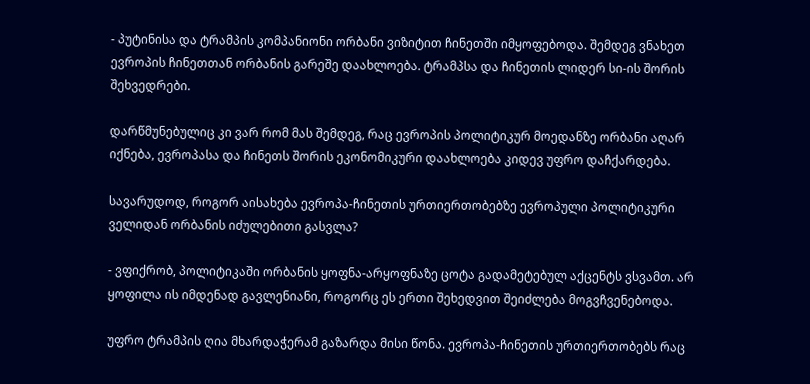- პუტინისა და ტრამპის კომპანიონი ორბანი ვიზიტით ჩინეთში იმყოფებოდა. შემდეგ ვნახეთ ევროპის ჩინეთთან ორბანის გარეშე დაახლოება. ტრამპსა და ჩინეთის ლიდერ სი-ის შორის შეხვედრები.

დარწმუნებულიც კი ვარ რომ მას შემდეგ, რაც ევროპის პოლიტიკურ მოედანზე ორბანი აღარ იქნება, ევროპასა და ჩინეთს შორის ეკონომიკური დაახლოება კიდევ უფრო დაჩქარდება.

სავარუდოდ, როგორ აისახება ევროპა-ჩინეთის ურთიერთობებზე ევროპული პოლიტიკური ველიდან ორბანის იძულებითი გასვლა?

- ვფიქრობ, პოლიტიკაში ორბანის ყოფნა-არყოფნაზე ცოტა გადამეტებულ აქცენტს ვსვამთ. არ ყოფილა ის იმდენად გავლენიანი, როგორც ეს ერთი შეხედვით შეიძლება მოგვჩვენებოდა.

უფრო ტრამპის ღია მხარდაჭერამ გაზარდა მისი წონა. ევროპა-ჩინეთის ურთიერთობებს რაც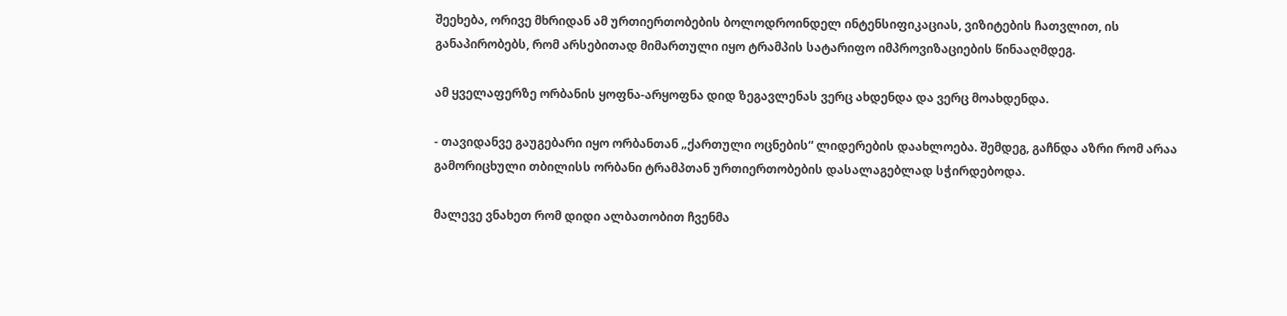შეეხება, ორივე მხრიდან ამ ურთიერთობების ბოლოდროინდელ ინტენსიფიკაციას, ვიზიტების ჩათვლით, ის განაპირობებს, რომ არსებითად მიმართული იყო ტრამპის სატარიფო იმპროვიზაციების წინააღმდეგ.

ამ ყველაფერზე ორბანის ყოფნა-არყოფნა დიდ ზეგავლენას ვერც ახდენდა და ვერც მოახდენდა.

- თავიდანვე გაუგებარი იყო ორბანთან „ქართული ოცნების“ ლიდერების დაახლოება. შემდეგ, გაჩნდა აზრი რომ არაა გამორიცხული თბილისს ორბანი ტრამპთან ურთიერთობების დასალაგებლად სჭირდებოდა.

მალევე ვნახეთ რომ დიდი ალბათობით ჩვენმა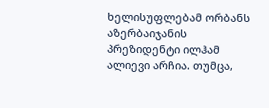ხელისუფლებამ ორბანს აზერბაიჯანის პრეზიდენტი ილჰამ ალიევი არჩია. თუმცა,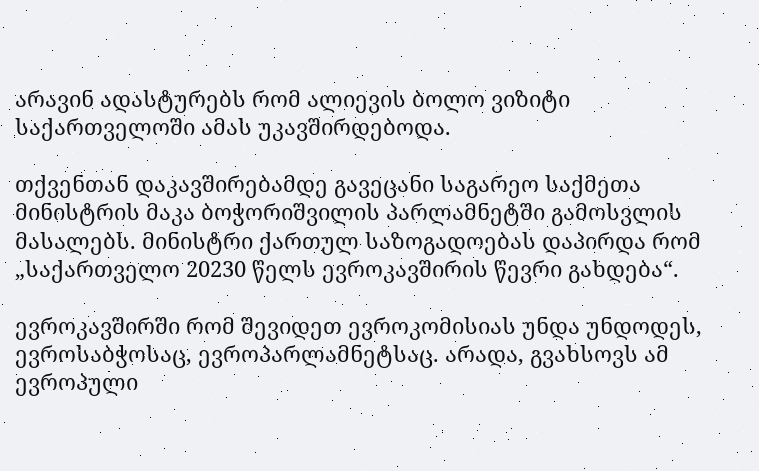არავინ ადასტურებს რომ ალიევის ბოლო ვიზიტი საქართველოში ამას უკავშირდებოდა.

თქვენთან დაკავშირებამდე გავეცანი საგარეო საქმეთა მინისტრის მაკა ბოჭორიშვილის პარლამნეტში გამოსვლის მასალებს. მინისტრი ქართულ საზოგადოებას დაპირდა რომ „საქართველო 20230 წელს ევროკავშირის წევრი გახდება“.

ევროკავშირში რომ შევიდეთ ევროკომისიას უნდა უნდოდეს, ევროსაბჭოსაც, ევროპარლამნეტსაც. არადა, გვახსოვს ამ ევროპული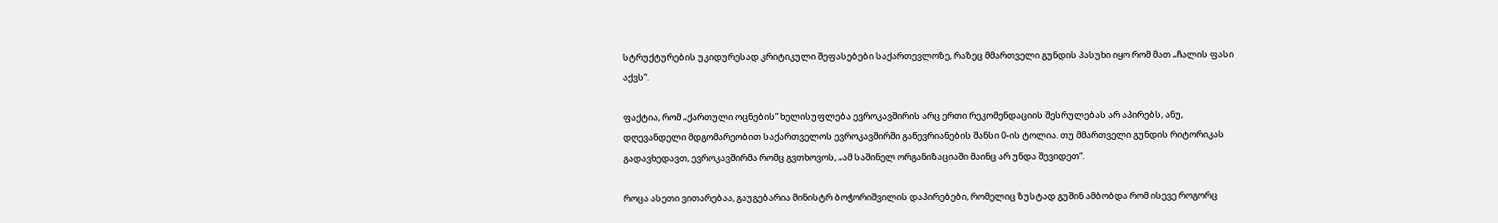სტრუქტურების უკიდურესად კრიტიკული შეფასებები საქართევლოზე, რაზეც მმართველი გუნდის პასუხი იყო რომ მათ „ჩალის ფასი აქვს“.

ფაქტია, რომ „ქართული ოცნების“ ხელისუფლება ევროკავშირის არც ერთი რეკომენდაციის შესრულებას არ აპირებს, ანუ, დღევანდელი მდგომარეობით საქართველოს ევროკავშირში გაწევრიანების შანსი 0-ის ტოლია. თუ მმართველი გუნდის რიტორიკას გადავხედავთ, ევროკავშირმა რომც გვთხოვოს, „ამ საშინელ ორგანიზაციაში მაინც არ უნდა შევიდეთ“.

როცა ასეთი ვითარებაა, გაუგებარია მინისტრ ბოჭორიშვილის დაპირებები, რომელიც ზუსტად გუშინ ამბობდა რომ ისევე როგორც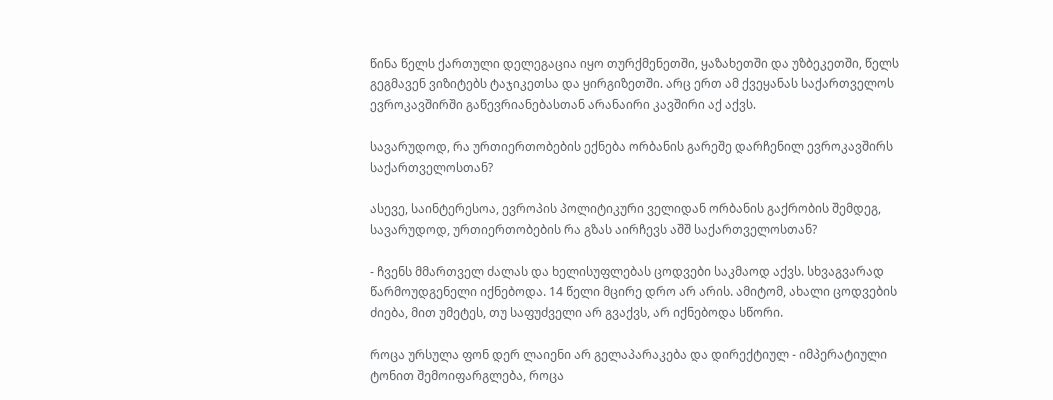წინა წელს ქართული დელეგაცია იყო თურქმენეთში, ყაზახეთში და უზბეკეთში, წელს გეგმავენ ვიზიტებს ტაჯიკეთსა და ყირგიზეთში. არც ერთ ამ ქვეყანას საქართველოს ევროკავშირში გაწევრიანებასთან არანაირი კავშირი აქ აქვს.

სავარუდოდ, რა ურთიერთობების ექნება ორბანის გარეშე დარჩენილ ევროკავშირს საქართველოსთან?

ასევე, საინტერესოა, ევროპის პოლიტიკური ველიდან ორბანის გაქრობის შემდეგ, სავარუდოდ, ურთიერთობების რა გზას აირჩევს აშშ საქართველოსთან?

- ჩვენს მმართველ ძალას და ხელისუფლებას ცოდვები საკმაოდ აქვს. სხვაგვარად წარმოუდგენელი იქნებოდა. 14 წელი მცირე დრო არ არის. ამიტომ, ახალი ცოდვების ძიება, მით უმეტეს, თუ საფუძველი არ გვაქვს, არ იქნებოდა სწორი.

როცა ურსულა ფონ დერ ლაიენი არ გელაპარაკება და დირექტიულ - იმპერატიული ტონით შემოიფარგლება, როცა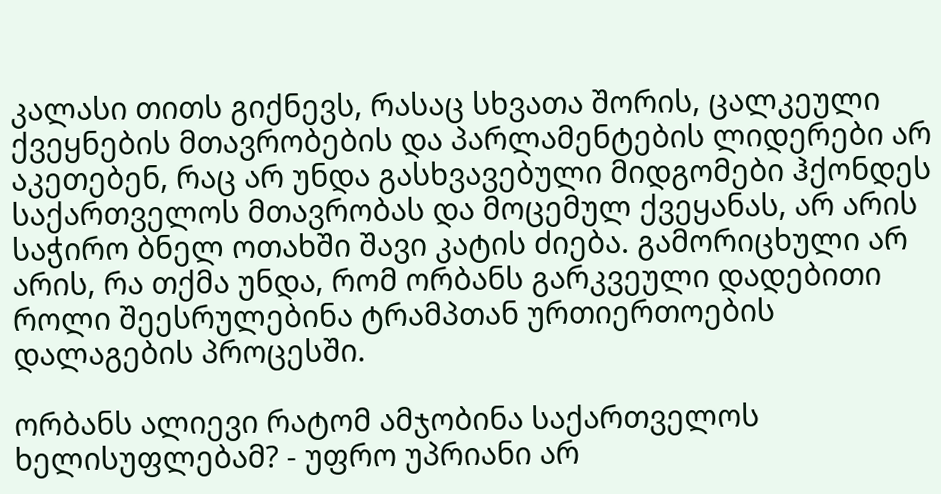კალასი თითს გიქნევს, რასაც სხვათა შორის, ცალკეული ქვეყნების მთავრობების და პარლამენტების ლიდერები არ აკეთებენ, რაც არ უნდა გასხვავებული მიდგომები ჰქონდეს საქართველოს მთავრობას და მოცემულ ქვეყანას, არ არის საჭირო ბნელ ოთახში შავი კატის ძიება. გამორიცხული არ არის, რა თქმა უნდა, რომ ორბანს გარკვეული დადებითი როლი შეესრულებინა ტრამპთან ურთიერთოების დალაგების პროცესში.

ორბანს ალიევი რატომ ამჯობინა საქართველოს ხელისუფლებამ? - უფრო უპრიანი არ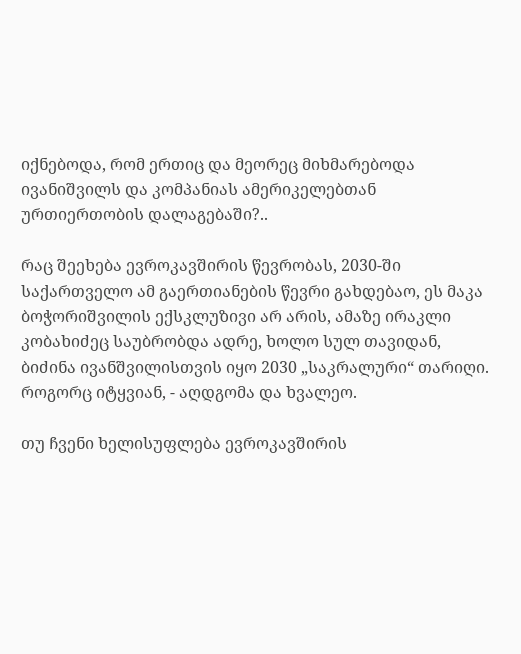იქნებოდა, რომ ერთიც და მეორეც მიხმარებოდა ივანიშვილს და კომპანიას ამერიკელებთან ურთიერთობის დალაგებაში?..

რაც შეეხება ევროკავშირის წევრობას, 2030-ში საქართველო ამ გაერთიანების წევრი გახდებაო, ეს მაკა ბოჭორიშვილის ექსკლუზივი არ არის, ამაზე ირაკლი კობახიძეც საუბრობდა ადრე, ხოლო სულ თავიდან, ბიძინა ივანშვილისთვის იყო 2030 „საკრალური“ თარიღი. როგორც იტყვიან, - აღდგომა და ხვალეო.

თუ ჩვენი ხელისუფლება ევროკავშირის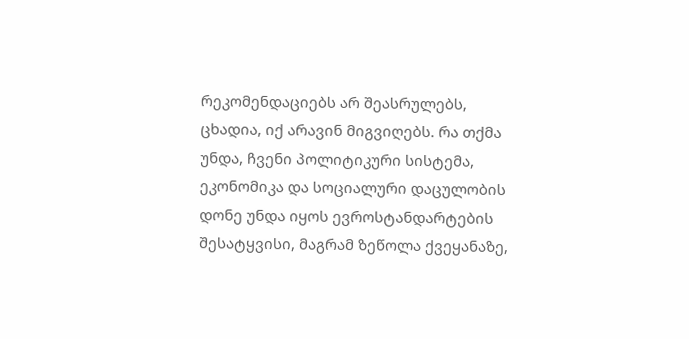რეკომენდაციებს არ შეასრულებს, ცხადია, იქ არავინ მიგვიღებს. რა თქმა უნდა, ჩვენი პოლიტიკური სისტემა, ეკონომიკა და სოციალური დაცულობის დონე უნდა იყოს ევროსტანდარტების შესატყვისი, მაგრამ ზეწოლა ქვეყანაზე,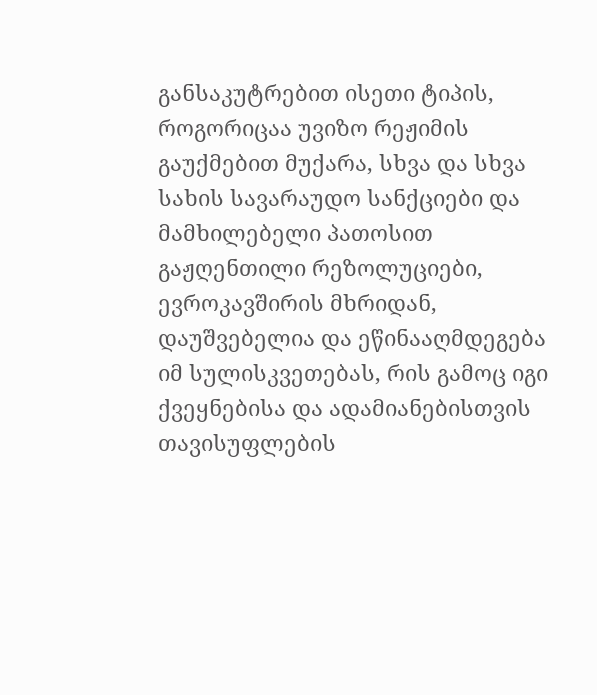განსაკუტრებით ისეთი ტიპის, როგორიცაა უვიზო რეჟიმის გაუქმებით მუქარა, სხვა და სხვა სახის სავარაუდო სანქციები და მამხილებელი პათოსით გაჟღენთილი რეზოლუციები, ევროკავშირის მხრიდან, დაუშვებელია და ეწინააღმდეგება იმ სულისკვეთებას, რის გამოც იგი ქვეყნებისა და ადამიანებისთვის თავისუფლების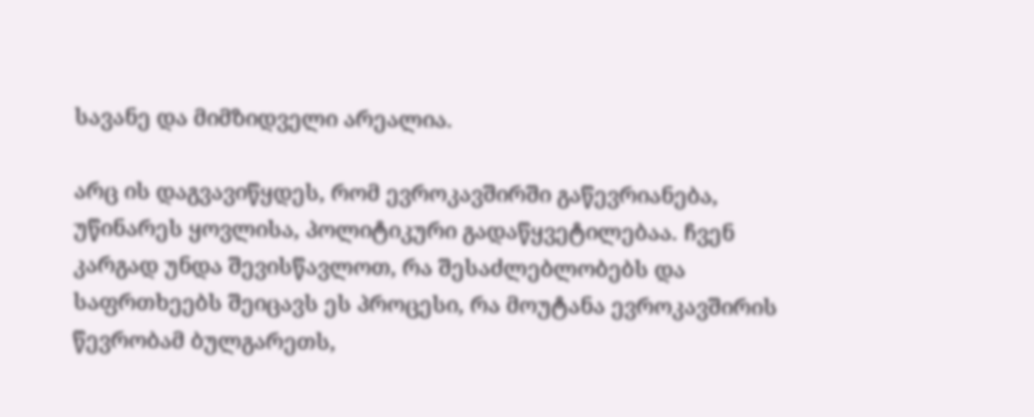სავანე და მიმზიდველი არეალია.

არც ის დაგვავიწყდეს, რომ ევროკავშირში გაწევრიანება, უწინარეს ყოვლისა, პოლიტიკური გადაწყვეტილებაა. ჩვენ კარგად უნდა შევისწავლოთ, რა შესაძლებლობებს და საფრთხეებს შეიცავს ეს პროცესი, რა მოუტანა ევროკავშირის წევრობამ ბულგარეთს,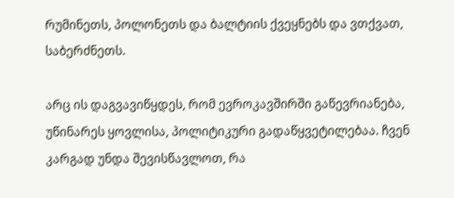რუმინეთს, პოლონეთს და ბალტიის ქვეყნებს და ვთქვათ, საბერძნეთს.

არც ის დაგვავიწყდეს, რომ ევროკავშირში გაწევრიანება, უწინარეს ყოვლისა, პოლიტიკური გადაწყვეტილებაა. ჩვენ კარგად უნდა შევისწავლოთ, რა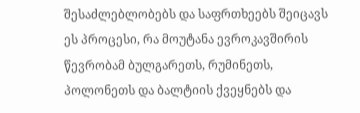შესაძლებლობებს და საფრთხეებს შეიცავს ეს პროცესი, რა მოუტანა ევროკავშირის წევრობამ ბულგარეთს, რუმინეთს, პოლონეთს და ბალტიის ქვეყნებს და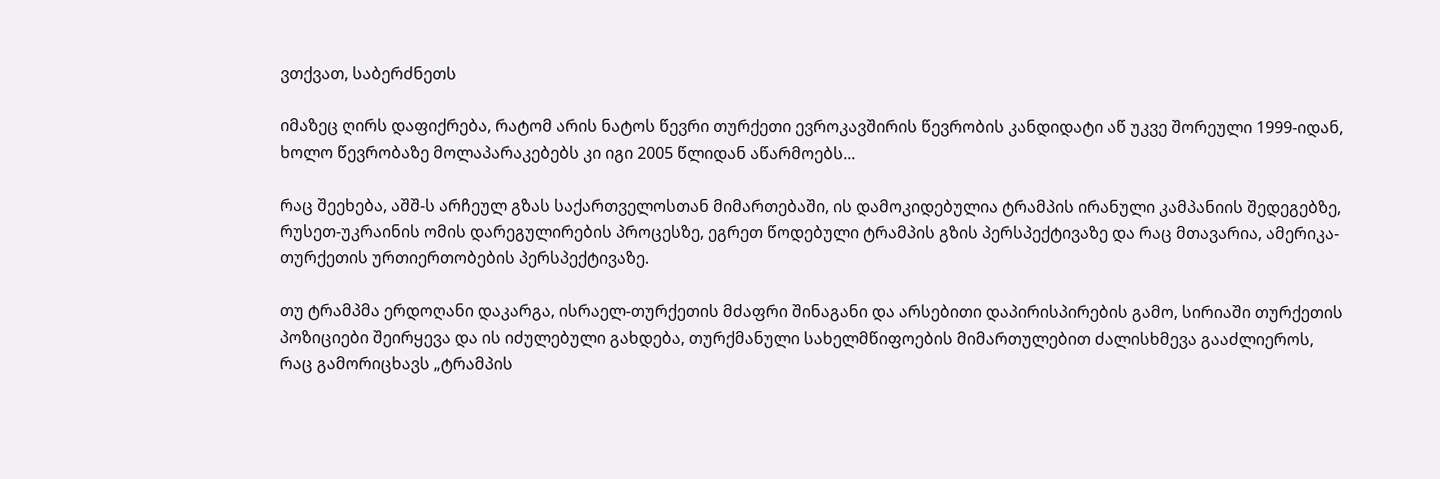ვთქვათ, საბერძნეთს

იმაზეც ღირს დაფიქრება, რატომ არის ნატოს წევრი თურქეთი ევროკავშირის წევრობის კანდიდატი აწ უკვე შორეული 1999-იდან, ხოლო წევრობაზე მოლაპარაკებებს კი იგი 2005 წლიდან აწარმოებს...

რაც შეეხება, აშშ-ს არჩეულ გზას საქართველოსთან მიმართებაში, ის დამოკიდებულია ტრამპის ირანული კამპანიის შედეგებზე, რუსეთ-უკრაინის ომის დარეგულირების პროცესზე, ეგრეთ წოდებული ტრამპის გზის პერსპექტივაზე და რაც მთავარია, ამერიკა-თურქეთის ურთიერთობების პერსპექტივაზე.

თუ ტრამპმა ერდოღანი დაკარგა, ისრაელ-თურქეთის მძაფრი შინაგანი და არსებითი დაპირისპირების გამო, სირიაში თურქეთის პოზიციები შეირყევა და ის იძულებული გახდება, თურქმანული სახელმწიფოების მიმართულებით ძალისხმევა გააძლიეროს, რაც გამორიცხავს „ტრამპის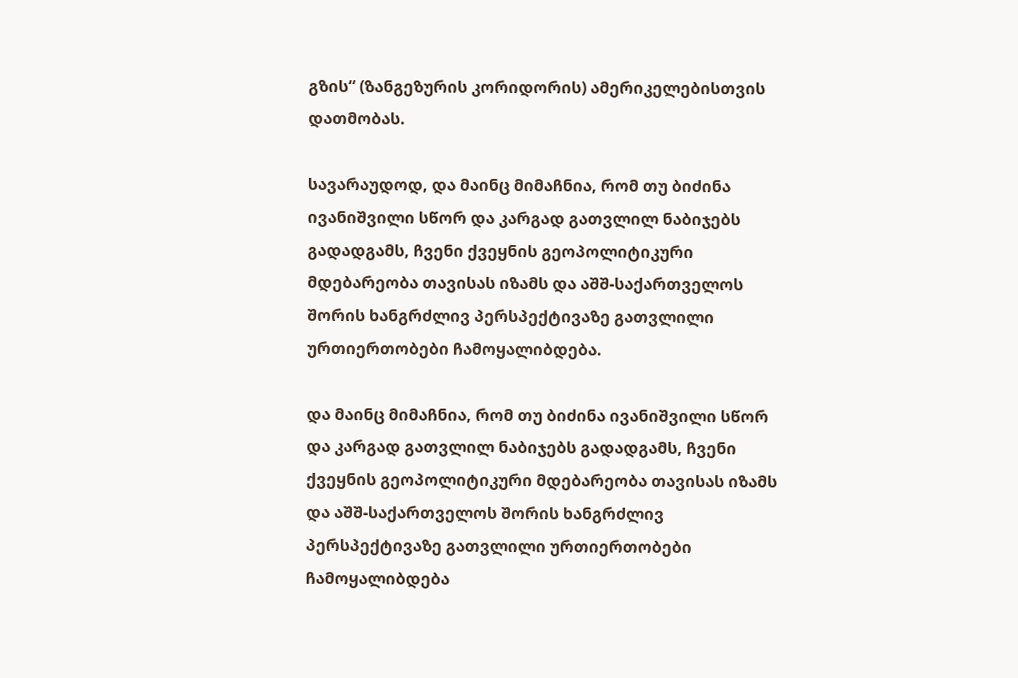გზის“ (ზანგეზურის კორიდორის) ამერიკელებისთვის დათმობას.

სავარაუდოდ, და მაინც მიმაჩნია, რომ თუ ბიძინა ივანიშვილი სწორ და კარგად გათვლილ ნაბიჯებს გადადგამს, ჩვენი ქვეყნის გეოპოლიტიკური მდებარეობა თავისას იზამს და აშშ-საქართველოს შორის ხანგრძლივ პერსპექტივაზე გათვლილი ურთიერთობები ჩამოყალიბდება.

და მაინც მიმაჩნია, რომ თუ ბიძინა ივანიშვილი სწორ და კარგად გათვლილ ნაბიჯებს გადადგამს, ჩვენი ქვეყნის გეოპოლიტიკური მდებარეობა თავისას იზამს და აშშ-საქართველოს შორის ხანგრძლივ პერსპექტივაზე გათვლილი ურთიერთობები ჩამოყალიბდება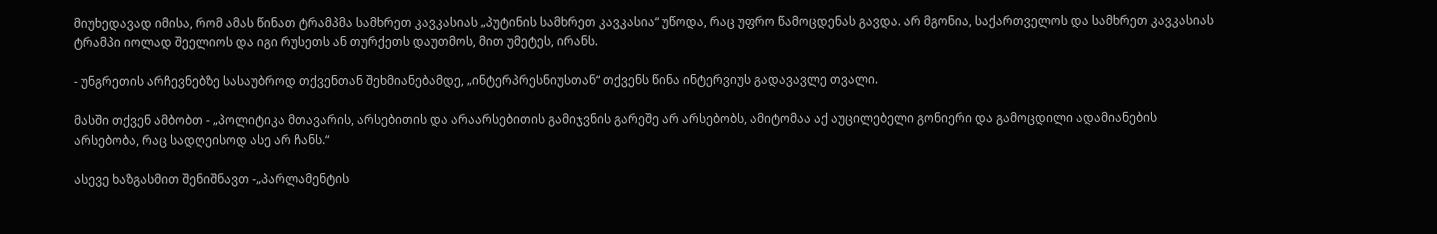მიუხედავად იმისა, რომ ამას წინათ ტრამპმა სამხრეთ კავკასიას „პუტინის სამხრეთ კავკასია“ უწოდა, რაც უფრო წამოცდენას გავდა. არ მგონია, საქართველოს და სამხრეთ კავკასიას ტრამპი იოლად შეელიოს და იგი რუსეთს ან თურქეთს დაუთმოს, მით უმეტეს, ირანს.

- უნგრეთის არჩევნებზე სასაუბროდ თქვენთან შეხმიანებამდე, „ინტერპრესნიუსთან“ თქვენს წინა ინტერვიუს გადავავლე თვალი.

მასში თქვენ ამბობთ - „პოლიტიკა მთავარის, არსებითის და არაარსებითის გამიჯვნის გარეშე არ არსებობს, ამიტომაა აქ აუცილებელი გონიერი და გამოცდილი ადამიანების არსებობა, რაც სადღეისოდ ასე არ ჩანს.“

ასევე ხაზგასმით შენიშნავთ -„პარლამენტის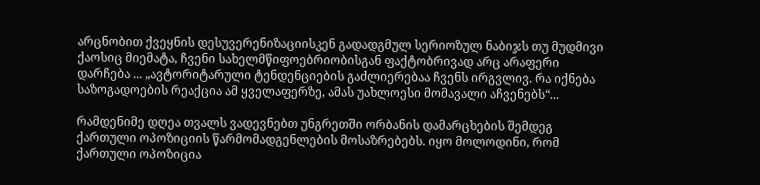არცნობით ქვეყნის დესუვერენიზაციისკენ გადადგმულ სერიოზულ ნაბიჯს თუ მუდმივი ქაოსიც მიემატა, ჩვენი სახელმწიფოებრიობისგან ფაქტობრივად არც არაფერი დარჩება ... „ავტორიტარული ტენდენციების გაძლიერებაა ჩვენს ირგვლივ. რა იქნება საზოგადოების რეაქცია ამ ყველაფერზე, ამას უახლოესი მომავალი აჩვენებს“...

რამდენიმე დღეა თვალს ვადევნებთ უნგრეთში ორბანის დამარცხების შემდეგ ქართული ოპოზიციის წარმომადგენლების მოსაზრებებს. იყო მოლოდინი, რომ ქართული ოპოზიცია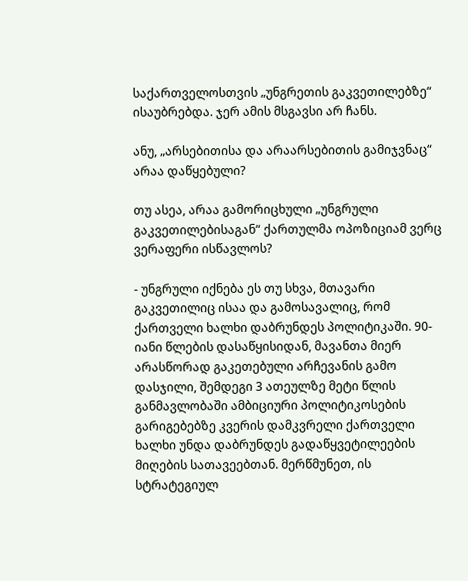საქართველოსთვის „უნგრეთის გაკვეთილებზე“ ისაუბრებდა. ჯერ ამის მსგავსი არ ჩანს.

ანუ, „არსებითისა და არაარსებითის გამიჯვნაც“ არაა დაწყებული?

თუ ასეა, არაა გამორიცხული „უნგრული გაკვეთილებისაგან“ ქართულმა ოპოზიციამ ვერც ვერაფერი ისწავლოს?

- უნგრული იქნება ეს თუ სხვა, მთავარი გაკვეთილიც ისაა და გამოსავალიც, რომ ქართველი ხალხი დაბრუნდეს პოლიტიკაში. 90-იანი წლების დასაწყისიდან, მავანთა მიერ არასწორად გაკეთებული არჩევანის გამო დასჯილი, შემდეგი 3 ათეულზე მეტი წლის განმავლობაში ამბიციური პოლიტიკოსების გარიგებებზე კვერის დამკვრელი ქართველი ხალხი უნდა დაბრუნდეს გადაწყვეტილეების მიღების სათავეებთან. მერწმუნეთ, ის სტრატეგიულ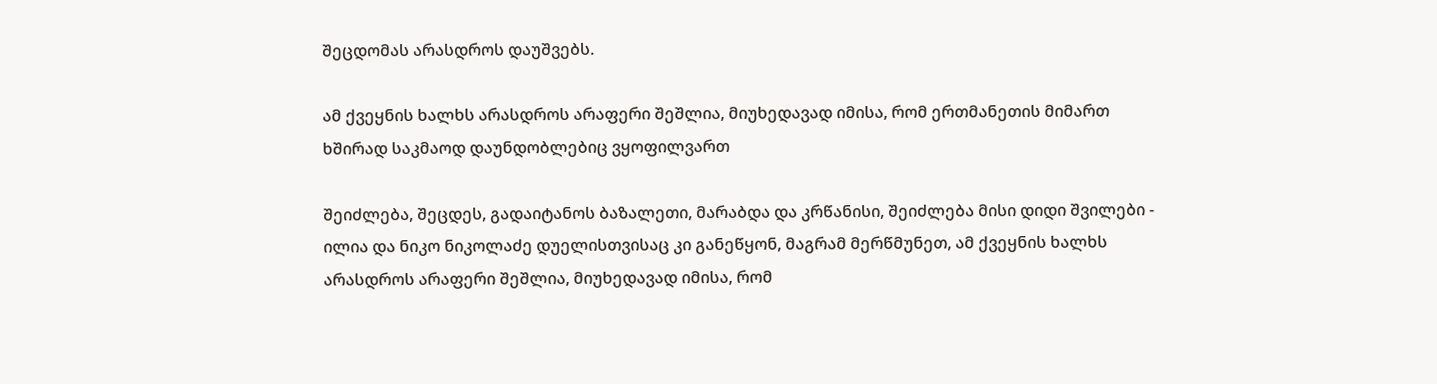შეცდომას არასდროს დაუშვებს.

ამ ქვეყნის ხალხს არასდროს არაფერი შეშლია, მიუხედავად იმისა, რომ ერთმანეთის მიმართ ხშირად საკმაოდ დაუნდობლებიც ვყოფილვართ

შეიძლება, შეცდეს, გადაიტანოს ბაზალეთი, მარაბდა და კრწანისი, შეიძლება მისი დიდი შვილები - ილია და ნიკო ნიკოლაძე დუელისთვისაც კი განეწყონ, მაგრამ მერწმუნეთ, ამ ქვეყნის ხალხს არასდროს არაფერი შეშლია, მიუხედავად იმისა, რომ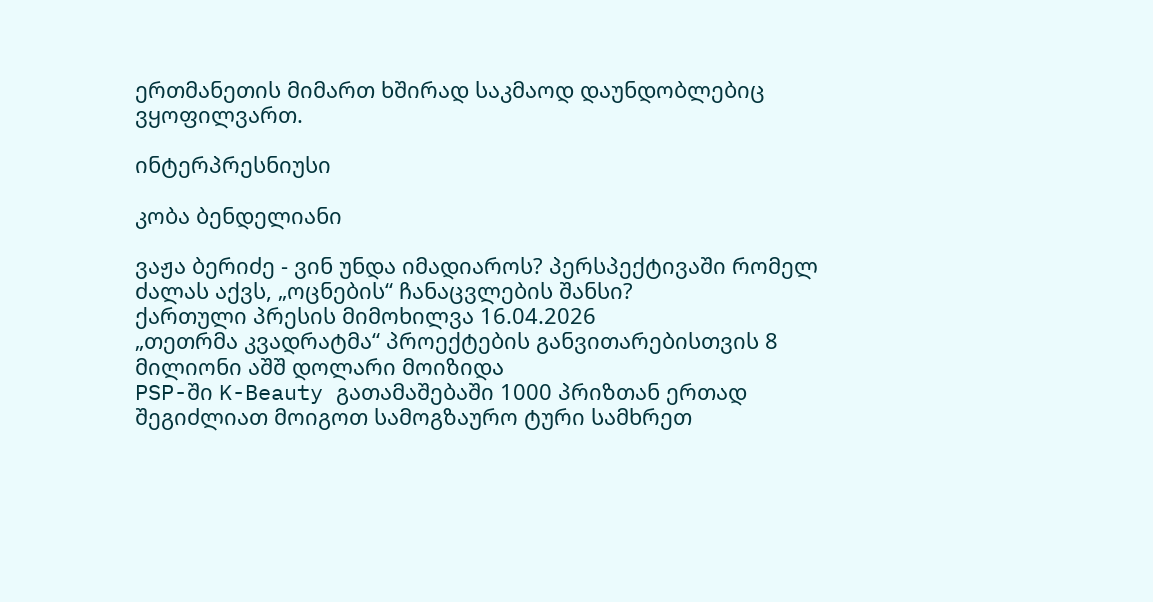ერთმანეთის მიმართ ხშირად საკმაოდ დაუნდობლებიც ვყოფილვართ.

ინტერპრესნიუსი

კობა ბენდელიანი

ვაჟა ბერიძე - ვინ უნდა იმადიაროს? პერსპექტივაში რომელ ძალას აქვს, „ოცნების“ ჩანაცვლების შანსი?
ქართული პრესის მიმოხილვა 16.04.2026
„თეთრმა კვადრატმა“ პროექტების განვითარებისთვის 8 მილიონი აშშ დოლარი მოიზიდა
PSP-ში K-Beauty გათამაშებაში 1000 პრიზთან ერთად შეგიძლიათ მოიგოთ სამოგზაურო ტური სამხრეთ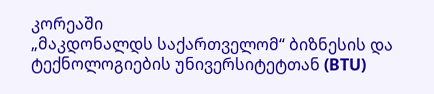კორეაში
„მაკდონალდს საქართველომ“ ბიზნესის და ტექნოლოგიების უნივერსიტეტთან (BTU)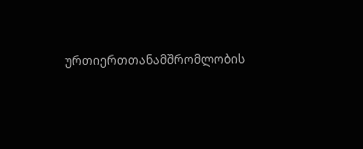ურთიერთთანამშრომლობის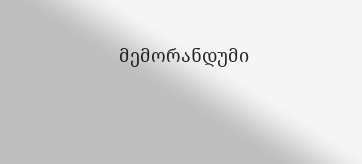მემორანდუმი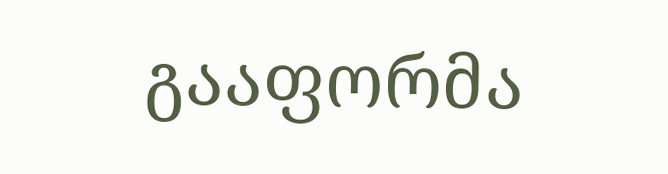გააფორმა